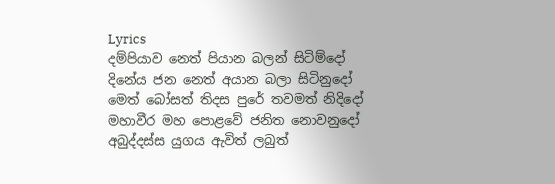Lyrics
දම්පියාව නෙත් පියාන බලන් සිටිම්දෝ
දිනේය ජන නෙත් අයාන බලා සිටිනුදෝ
මෙත් බෝසත් තිදස පුරේ තවමත් නිදිදෝ
මහාවීර මහ පොළවේ ජනිත නොවනුදෝ
අබුද්දස්ස යුගය ඇවිත් ලබුත්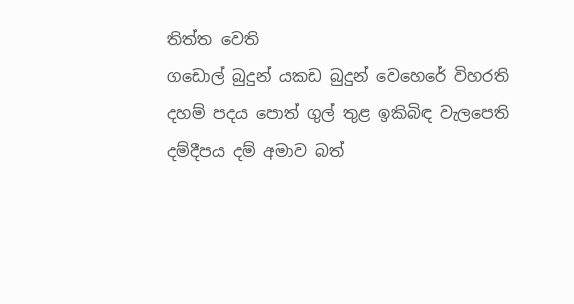තිත්ත වෙති
ගඩොල් බුදුන් යකඩ බුදුන් වෙහෙරේ විහරති
දහම් පදය පොත් ගුල් තුළ ඉකිබිඳ වැලපෙති
දම්දීපය දම් අමාව බත්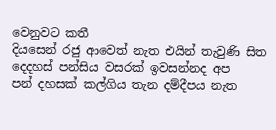වෙනුවට කතී
දියසෙන් රජු ආවෙත් නැත එයින් තැවුණි සිත
දෙදහස් පන්සිය වසරක් ඉවසන්නද අප
පන් දහසක් කල්ගිය තැන දම්දීපය නැත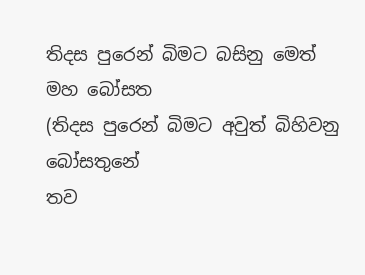තිදස පුරෙන් බිමට බසිනු මෙත් මහ බෝසත
(තිදස පුරෙන් බිමට අවුත් බිහිවනු බෝසතුනේ
තව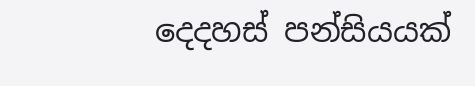දෙදහස් පන්සියයක්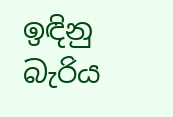ඉඳිනු බැරිය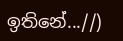ඉතිනේ...//)